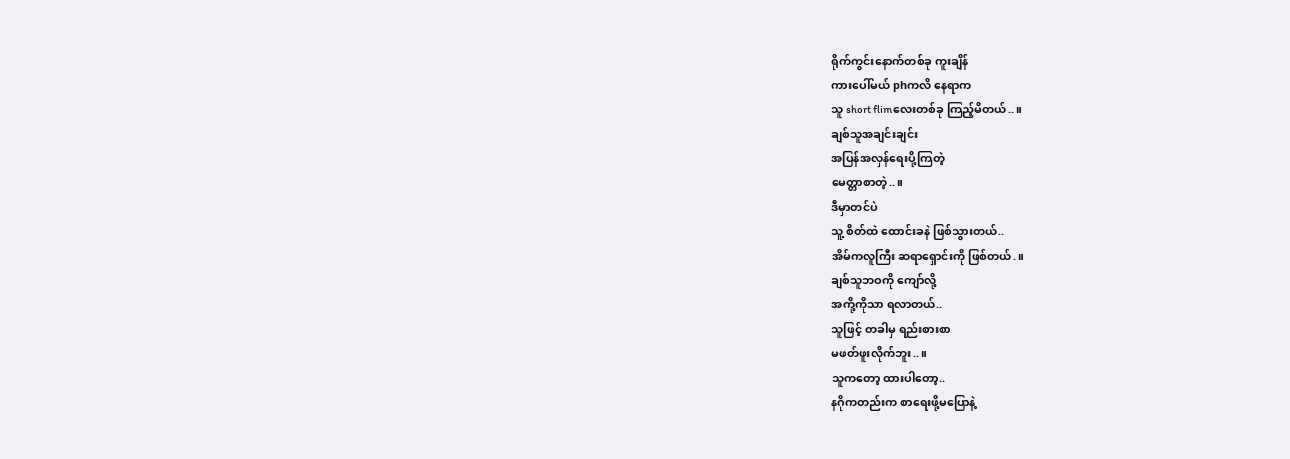ရိုက်ကွင်းနောက်တစ်ခု ကူးချိန်
ကားပေါ်မယ် phကလိ နေရာက
သူ short flimလေးတစ်ခု ကြည့်မိတယ်..။
ချစ်သူအချင်းချင်း
အပြန်အလှန်ရေးပို့ကြတဲ့
မေတ္တာစာတဲ့..။
ဒီမှာတင်ပဲ
သူ့ စိတ်ထဲ ထောင်းခနဲ ဖြစ်သွားတယ်..
အိမ်ကလူကြီး ဆရာရှောင်းကို ဖြစ်တယ်.။
ချစ်သူဘဝကို ကျော်လို့
အကို့ကိုသာ ရလာတယ်..
သူဖြင့် တခါမှ ရည်းစားစာ
မဖတ်ဖူးလိုက်ဘူး..။
သူကတော့ ထားပါတော့..
နဂိုကတည်းက စာရေးဖို့မပြောနဲ့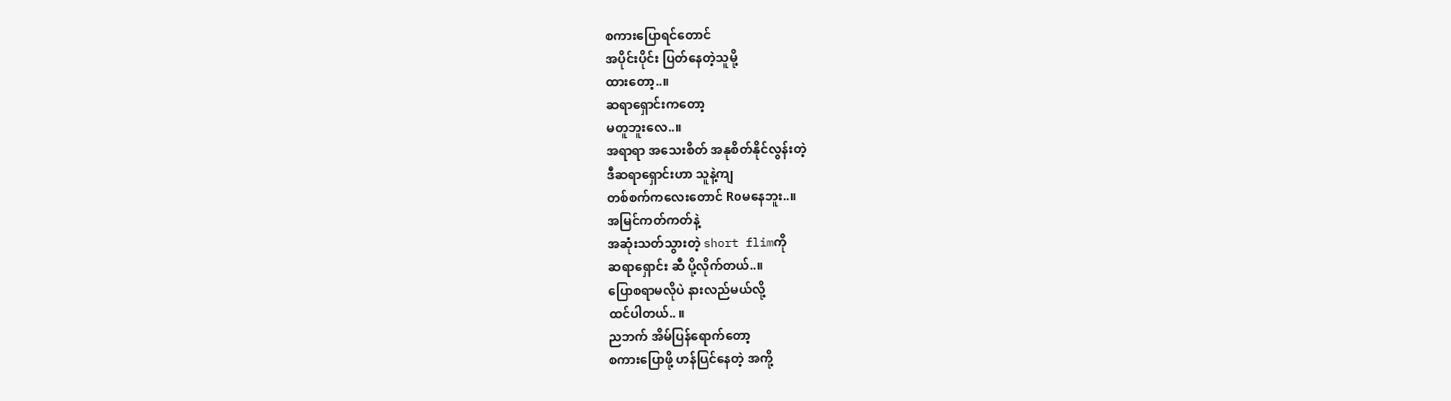စကားပြောရင်တောင်
အပိုင်းပိုင်း ပြတ်နေတဲ့သူမို့
ထားတော့..။
ဆရာရှောင်းကတော့
မတူဘူးလေ..။
အရာရာ အသေးစိတ် အနုစိတ်နိုင်လွန်းတဲ့
ဒီဆရာရှောင်းဟာ သူနဲ့ကျ
တစ်စက်ကလေးတောင် Roမနေဘူး..။
အမြင်ကတ်ကတ်နဲ့
အဆုံးသတ်သွားတဲ့ short flimကို
ဆရာရှောင်း ဆီ ပို့လိုက်တယ်..။
ပြောစရာမလိုပဲ နားလည်မယ်လို့
ထင်ပါတယ်.. ။
ညဘက် အိမ်ပြန်ရောက်တော့
စကားပြောဖို့ ဟန်ပြင်နေတဲ့ အကို့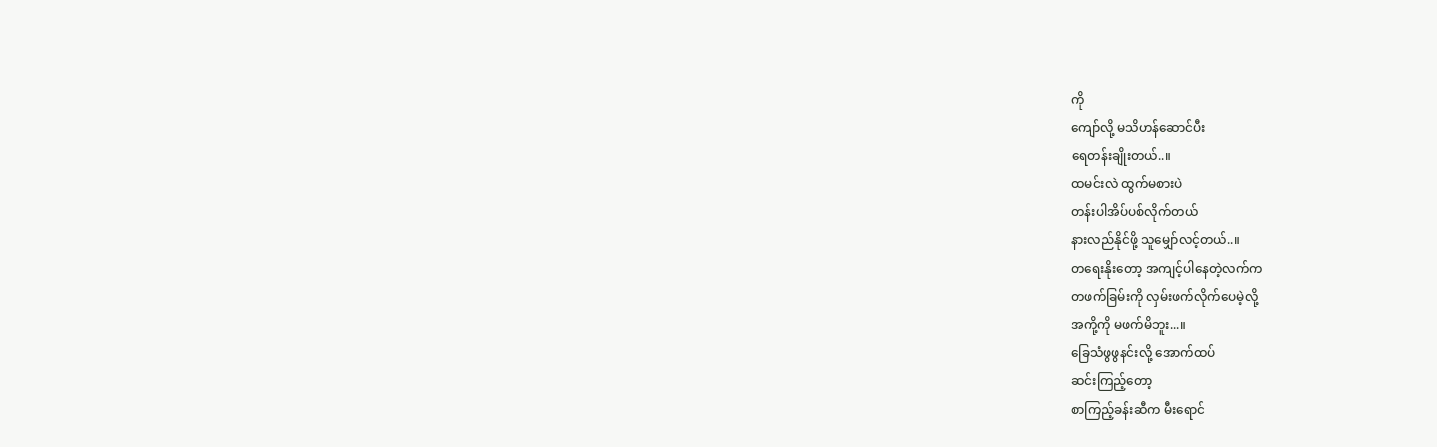ကို
ကျော်လို့ မသိဟန်ဆောင်ပီး
ရေတန်းချိုးတယ်..။
ထမင်းလဲ ထွက်မစားပဲ
တန်းပါအိပ်ပစ်လိုက်တယ်
နားလည်နိုင်ဖို့ သူမျှော်လင့်တယ်..။
တရေးနိုးတော့ အကျင့်ပါနေတဲ့လက်က
တဖက်ခြမ်းကို လှမ်းဖက်လိုက်ပေမဲ့လို့
အကို့ကို မဖက်မိဘူး...။
ခြေသံဖွဖွနင်းလို့ အောက်ထပ်
ဆင်းကြည့်တော့
စာကြည့်ခန်းဆီက မီးရောင်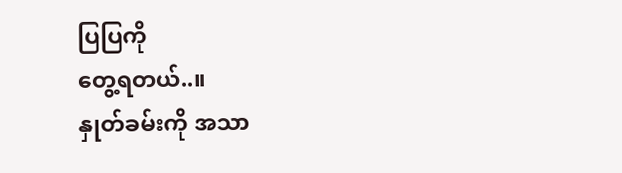ပြပြကို
တွေ့ရတယ်..။
နှုတ်ခမ်းကို အသာ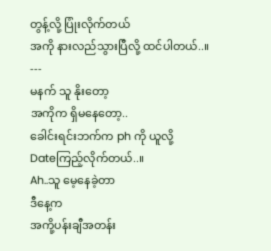တွန့်လို့ ပြုံးလိုက်တယ်
အကို နားလည်သွားပြီလို့ ထင်ပါတယ်..။
---
မနက် သူ နိုးတော့
အကိုက ရှိမနေတော့..
ခေါင်းရင်းဘက်က ph ကို ယူလို့
Dateကြည့်လိုက်တယ်..။
Ah..သူ မေ့နေခဲ့တာ
ဒီနေ့က
အကို့ပန်းချီအတန်း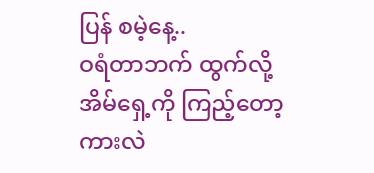ပြန် စမဲ့နေ့..
ဝရံတာဘက် ထွက်လို့
အိမ်ရှေ့ကို ကြည့်တော့
ကားလဲ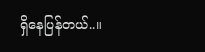ရှိနေပြန်တယ်..။